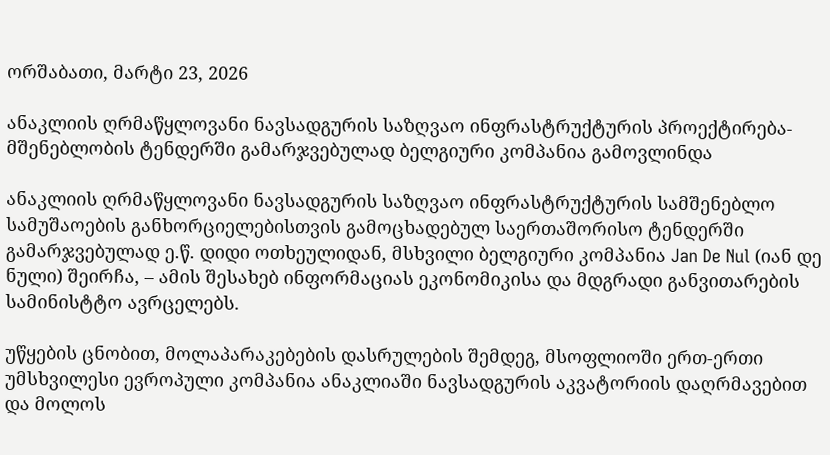ორშაბათი, მარტი 23, 2026

ანაკლიის ღრმაწყლოვანი ნავსადგურის საზღვაო ინფრასტრუქტურის პროექტირება-მშენებლობის ტენდერში გამარჯვებულად ბელგიური კომპანია გამოვლინდა

ანაკლიის ღრმაწყლოვანი ნავსადგურის საზღვაო ინფრასტრუქტურის სამშენებლო სამუშაოების განხორციელებისთვის გამოცხადებულ საერთაშორისო ტენდერში გამარჯვებულად ე.წ. დიდი ოთხეულიდან, მსხვილი ბელგიური კომპანია Jan De Nul (იან დე ნული) შეირჩა, – ამის შესახებ ინფორმაციას ეკონომიკისა და მდგრადი განვითარების სამინისტტო ავრცელებს.

უწყების ცნობით, მოლაპარაკებების დასრულების შემდეგ, მსოფლიოში ერთ-ერთი უმსხვილესი ევროპული კომპანია ანაკლიაში ნავსადგურის აკვატორიის დაღრმავებით და მოლოს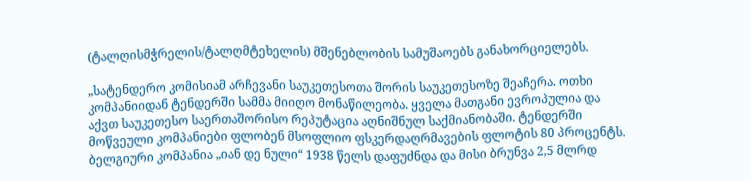(ტალღისმჭრელის/ტალღმტეხელის) მშენებლობის სამუშაოებს განახორციელებს.

„სატენდერო კომისიამ არჩევანი საუკეთესოთა შორის საუკეთესოზე შეაჩერა. ოთხი კომპანიიდან ტენდერში სამმა მიიღო მონაწილეობა. ყველა მათგანი ევროპულია და აქვთ საუკეთესო საერთაშორისო რეპუტაცია აღნიშნულ საქმიანობაში. ტენდერში მოწვეული კომპანიები ფლობენ მსოფლიო ფსკერდაღრმავების ფლოტის 80 პროცენტს. ბელგიური კომპანია „იან დე ნული“ 1938 წელს დაფუძნდა და მისი ბრუნვა 2,5 მლრდ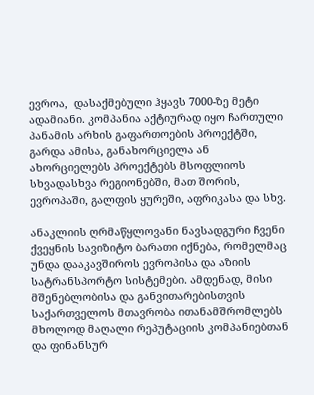ევროა,  დასაქმებული ჰყავს 7000-ზე მეტი ადამიანი. კომპანია აქტიურად იყო ჩართული პანამის არხის გაფართოების პროექტში, გარდა ამისა, განახორციელა ან ახორციელებს პროექტებს მსოფლიოს სხვადასხვა რეგიონებში, მათ შორის, ევროპაში, გალფის ყურეში, აფრიკასა და სხვ.

ანაკლიის ღრმაწყლოვანი ნავსადგური ჩვენი ქვეყნის სავიზიტო ბარათი იქნება, რომელმაც უნდა დააკავშიროს ევროპისა და აზიის სატრანსპორტო სისტემები. ამდენად, მისი მშენებლობისა და განვითარებისთვის საქართველოს მთავრობა ითანამშრომლებს მხოლოდ მაღალი რეპუტაციის კომპანიებთან და ფინანსურ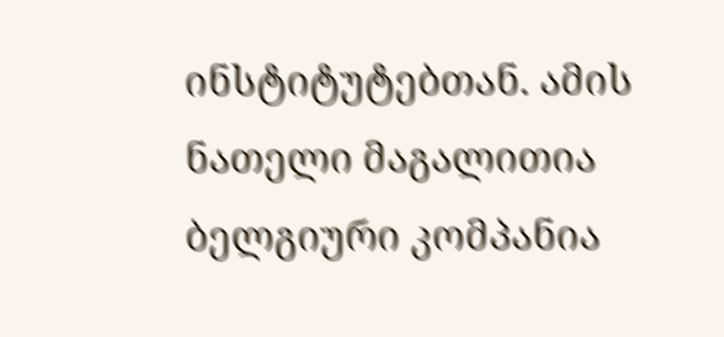ინსტიტუტებთან. ამის ნათელი მაგალითია ბელგიური კომპანია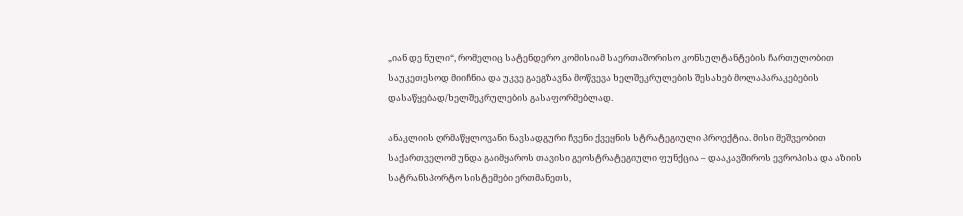„იან დე ნული“, რომელიც სატენდერო კომისიამ საერთაშორისო კონსულტანტების ჩართულობით საუკეთესოდ მიიჩნია და უკვე გაეგზავნა მოწვევა ხელშეკრულების შესახებ მოლაპარაკებების დასაწყებად/ხელშეკრულების გასაფორმებლად.

ანაკლიის ღრმაწყლოვანი ნავსადგური ჩვენი ქვეყნის სტრატეგიული პროექტია. მისი მეშვეობით საქართველომ უნდა გაიმყაროს თავისი გეოსტრატეგიული ფუნქცია – დააკავშიროს ევროპისა და აზიის სატრანსპორტო სისტემები ერთმანეთს,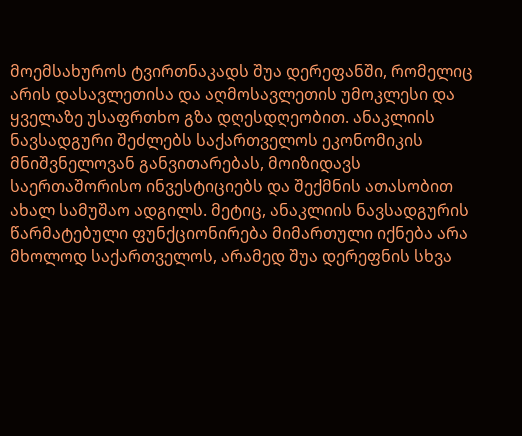მოემსახუროს ტვირთნაკადს შუა დერეფანში, რომელიც არის დასავლეთისა და აღმოსავლეთის უმოკლესი და ყველაზე უსაფრთხო გზა დღესდღეობით. ანაკლიის ნავსადგური შეძლებს საქართველოს ეკონომიკის მნიშვნელოვან განვითარებას, მოიზიდავს საერთაშორისო ინვესტიციებს და შექმნის ათასობით ახალ სამუშაო ადგილს. მეტიც, ანაკლიის ნავსადგურის წარმატებული ფუნქციონირება მიმართული იქნება არა მხოლოდ საქართველოს, არამედ შუა დერეფნის სხვა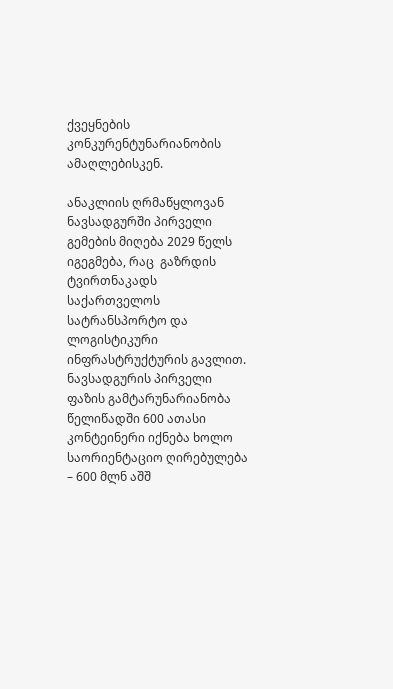ქვეყნების კონკურენტუნარიანობის ამაღლებისკენ.

ანაკლიის ღრმაწყლოვან ნავსადგურში პირველი გემების მიღება 2029 წელს იგეგმება, რაც  გაზრდის ტვირთნაკადს საქართველოს სატრანსპორტო და ლოგისტიკური ინფრასტრუქტურის გავლით. ნავსადგურის პირველი ფაზის გამტარუნარიანობა წელიწადში 600 ათასი კონტეინერი იქნება ხოლო საორიენტაციო ღირებულება – 600 მლნ აშშ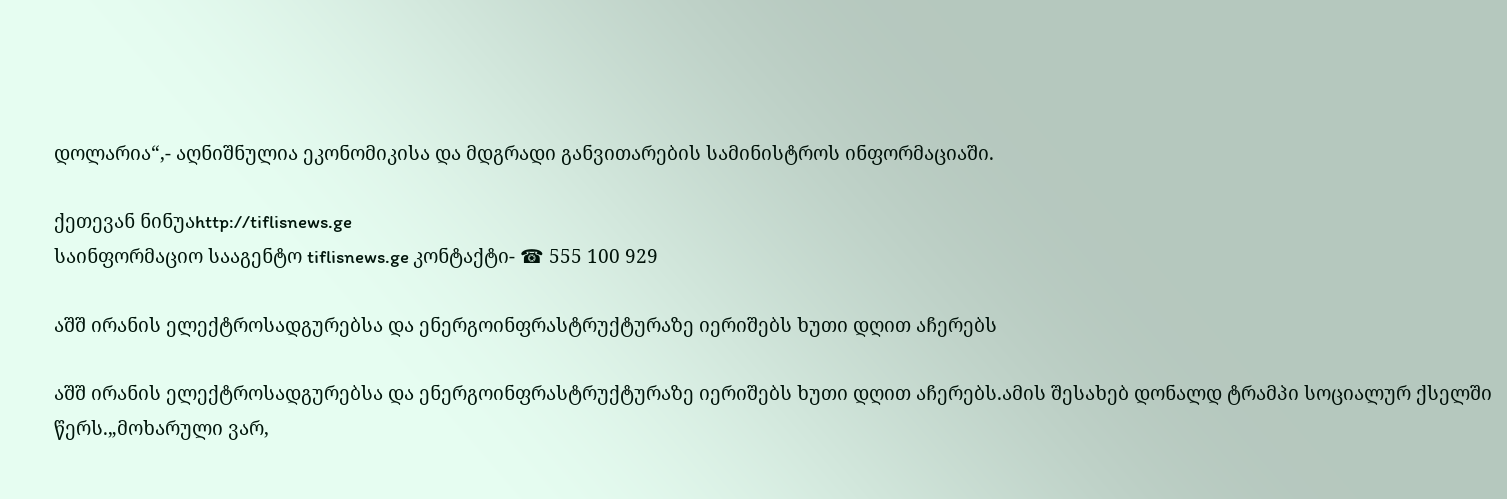დოლარია“,- აღნიშნულია ეკონომიკისა და მდგრადი განვითარების სამინისტროს ინფორმაციაში.

ქეთევან ნინუაhttp://tiflisnews.ge
საინფორმაციო სააგენტო tiflisnews.ge კონტაქტი- ☎ 555 100 929

აშშ ირანის ელექტროსადგურებსა და ენერგოინფრასტრუქტურაზე იერიშებს ხუთი დღით აჩერებს

აშშ ირანის ელექტროსადგურებსა და ენერგოინფრასტრუქტურაზე იერიშებს ხუთი დღით აჩერებს.ამის შესახებ დონალდ ტრამპი სოციალურ ქსელში წერს.„მოხარული ვარ,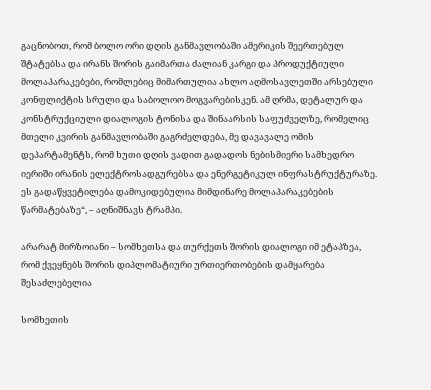გაცნობოთ, რომ ბოლო ორი დღის განმავლობაში ამერიკის შეერთებულ შტატებსა და ირანს შორის გაიმართა ძალიან კარგი და პროდუქტიული მოლაპარაკებები, რომლებიც მიმართულია ახლო აღმოსავლეთში არსებული კონფლიქტის სრული და საბოლოო მოგვარებისკენ. ამ ღრმა, დეტალურ და კონსტრუქციული დიალოგის ტონისა და შინაარსის საფუძველზე, რომელიც მთელი კვირის განმავლობაში გაგრძელდება, მე დავავალე ომის დეპარტამენტს, რომ ხუთი დღის ვადით გადადოს ნებისმიერი სამხედრო იერიში ირანის ელექტროსადგურებსა და ენერგეტიკულ ინფრასტრუქტურაზე. ეს გადაწყვეტილება დამოკიდებულია მიმდინარე მოლაპარაკებების წარმატებაზე“, – აღნიშნავს ტრამპი.

არარატ მირზოიანი – სომხეთსა და თურქეთს შორის დიალოგი იმ ეტაპზეა, რომ ქვეყნებს შორის დიპლომატიური ურთიერთობების დამყარება შესაძლებელია

სომხეთის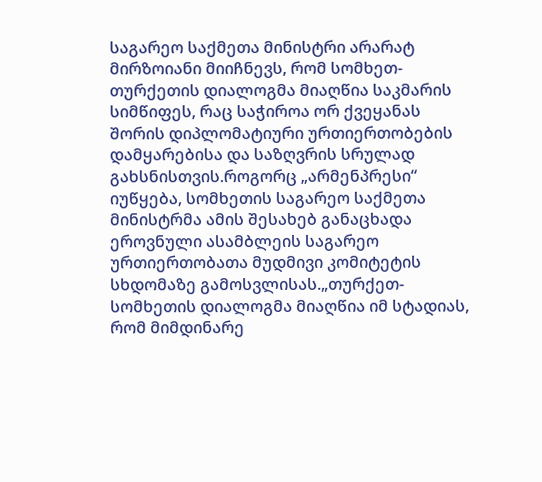საგარეო საქმეთა მინისტრი არარატ მირზოიანი მიიჩნევს, რომ სომხეთ-თურქეთის დიალოგმა მიაღწია საკმარის სიმწიფეს, რაც საჭიროა ორ ქვეყანას შორის დიპლომატიური ურთიერთობების დამყარებისა და საზღვრის სრულად გახსნისთვის.როგორც „არმენპრესი“ იუწყება, სომხეთის საგარეო საქმეთა მინისტრმა ამის შესახებ განაცხადა ეროვნული ასამბლეის საგარეო ურთიერთობათა მუდმივი კომიტეტის სხდომაზე გამოსვლისას.„თურქეთ-სომხეთის დიალოგმა მიაღწია იმ სტადიას, რომ მიმდინარე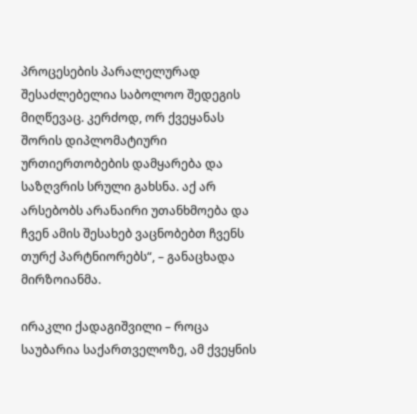პროცესების პარალელურად შესაძლებელია საბოლოო შედეგის მიღწევაც. კერძოდ, ორ ქვეყანას შორის დიპლომატიური ურთიერთობების დამყარება და საზღვრის სრული გახსნა. აქ არ არსებობს არანაირი უთანხმოება და ჩვენ ამის შესახებ ვაცნობებთ ჩვენს თურქ პარტნიორებს“, – განაცხადა მირზოიანმა.

ირაკლი ქადაგიშვილი – როცა საუბარია საქართველოზე, ამ ქვეყნის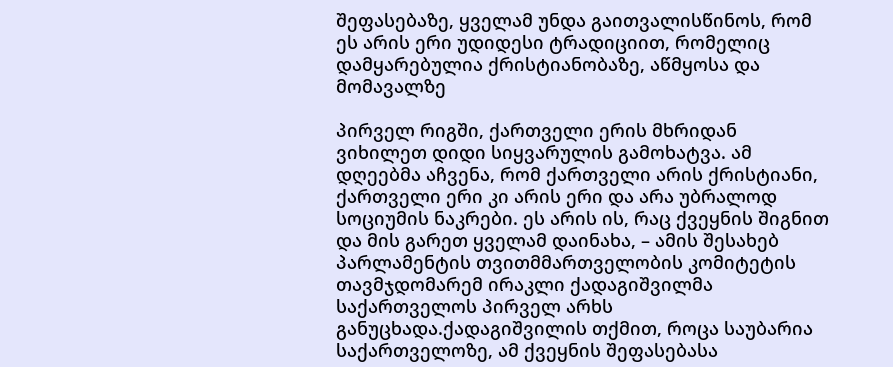შეფასებაზე, ყველამ უნდა გაითვალისწინოს, რომ ეს არის ერი უდიდესი ტრადიციით, რომელიც დამყარებულია ქრისტიანობაზე, აწმყოსა და მომავალზე

პირველ რიგში, ქართველი ერის მხრიდან ვიხილეთ დიდი სიყვარულის გამოხატვა. ამ დღეებმა აჩვენა, რომ ქართველი არის ქრისტიანი, ქართველი ერი კი არის ერი და არა უბრალოდ სოციუმის ნაკრები. ეს არის ის, რაც ქვეყნის შიგნით და მის გარეთ ყველამ დაინახა, – ამის შესახებ პარლამენტის თვითმმართველობის კომიტეტის თავმჯდომარემ ირაკლი ქადაგიშვილმა საქართველოს პირველ არხს განუცხადა.ქადაგიშვილის თქმით, როცა საუბარია საქართველოზე, ამ ქვეყნის შეფასებასა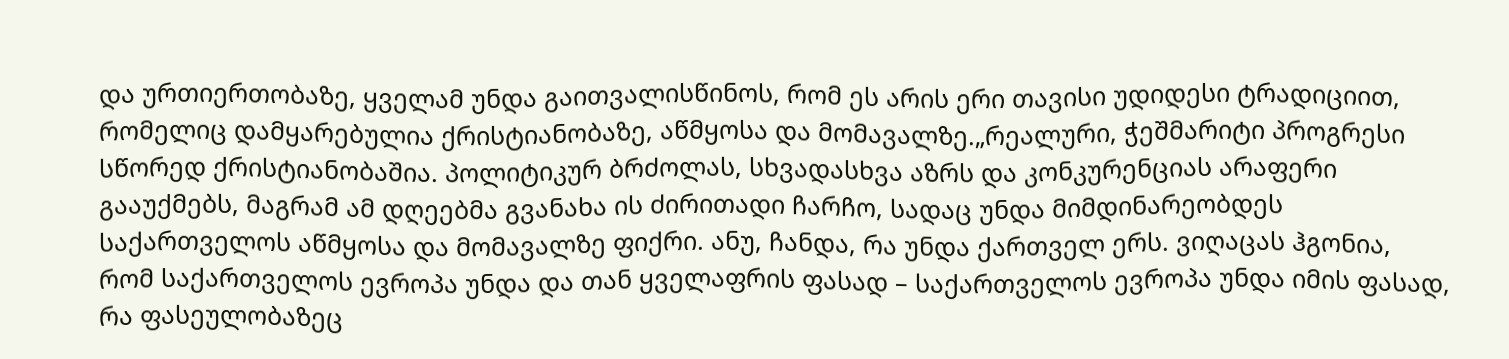და ურთიერთობაზე, ყველამ უნდა გაითვალისწინოს, რომ ეს არის ერი თავისი უდიდესი ტრადიციით, რომელიც დამყარებულია ქრისტიანობაზე, აწმყოსა და მომავალზე.„რეალური, ჭეშმარიტი პროგრესი სწორედ ქრისტიანობაშია. პოლიტიკურ ბრძოლას, სხვადასხვა აზრს და კონკურენციას არაფერი გააუქმებს, მაგრამ ამ დღეებმა გვანახა ის ძირითადი ჩარჩო, სადაც უნდა მიმდინარეობდეს საქართველოს აწმყოსა და მომავალზე ფიქრი. ანუ, ჩანდა, რა უნდა ქართველ ერს. ვიღაცას ჰგონია, რომ საქართველოს ევროპა უნდა და თან ყველაფრის ფასად – საქართველოს ევროპა უნდა იმის ფასად, რა ფასეულობაზეც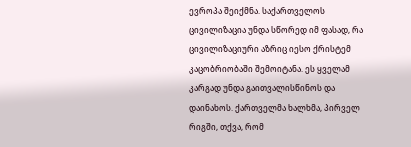ევროპა შეიქმნა. საქართველოს ცივილიზაცია უნდა სწორედ იმ ფასად, რა ცივილიზაციური აზრიც იესო ქრისტემ კაცობრიობაში შემოიტანა. ეს ყველამ კარგად უნდა გაითვალისწინოს და დაინახოს. ქართველმა ხალხმა, პირველ რიგში, თქვა, რომ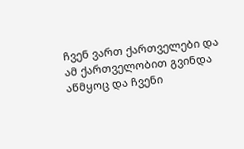ჩვენ ვართ ქართველები და ამ ქართველობით გვინდა აწმყოც და ჩვენი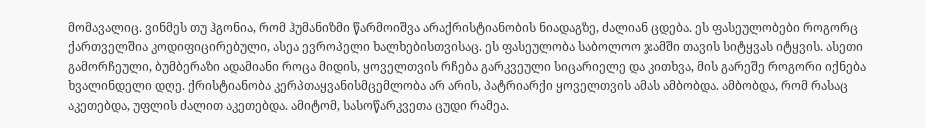მომავალიც. ვინმეს თუ ჰგონია, რომ ჰუმანიზმი წარმოიშვა არაქრისტიანობის ნიადაგზე, ძალიან ცდება. ეს ფასეულობები როგორც ქართველშია კოდიფიცირებული, ასეა ევროპელი ხალხებისთვისაც. ეს ფასეულობა საბოლოო ჯამში თავის სიტყვას იტყვის. ასეთი გამორჩეული, ბუმბერაზი ადამიანი როცა მიდის, ყოველთვის რჩება გარკვეული სიცარიელე და კითხვა, მის გარეშე როგორი იქნება ხვალინდელი დღე. ქრისტიანობა კერპთაყვანისმცემლობა არ არის, პატრიარქი ყოველთვის ამას ამბობდა. ამბობდა, რომ რასაც აკეთებდა, უფლის ძალით აკეთებდა. ამიტომ, სასოწარკვეთა ცუდი რამეა.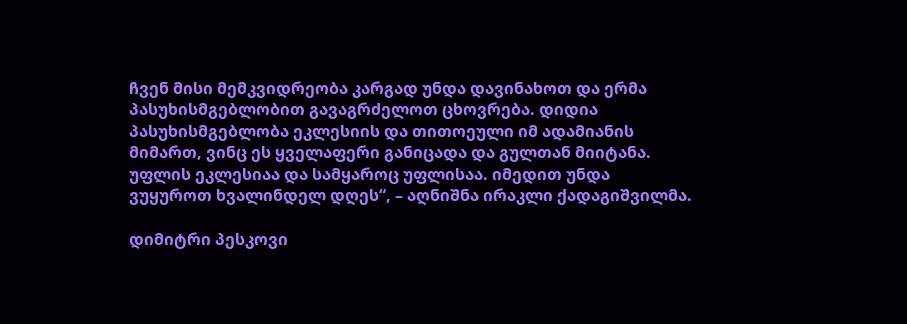ჩვენ მისი მემკვიდრეობა კარგად უნდა დავინახოთ და ერმა პასუხისმგებლობით გავაგრძელოთ ცხოვრება. დიდია პასუხისმგებლობა ეკლესიის და თითოეული იმ ადამიანის მიმართ, ვინც ეს ყველაფერი განიცადა და გულთან მიიტანა. უფლის ეკლესიაა და სამყაროც უფლისაა. იმედით უნდა ვუყუროთ ხვალინდელ დღეს“, – აღნიშნა ირაკლი ქადაგიშვილმა.

დიმიტრი პესკოვი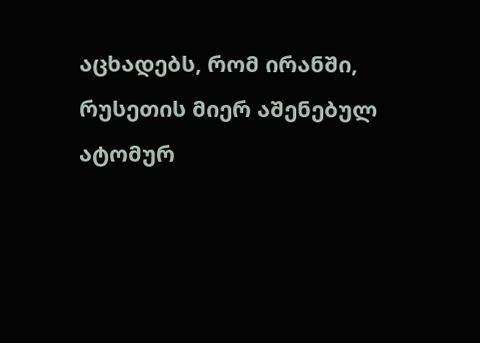აცხადებს, რომ ირანში, რუსეთის მიერ აშენებულ ატომურ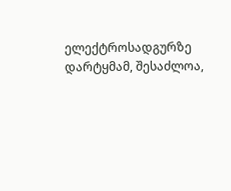ელექტროსადგურზე დარტყმამ, შესაძლოა,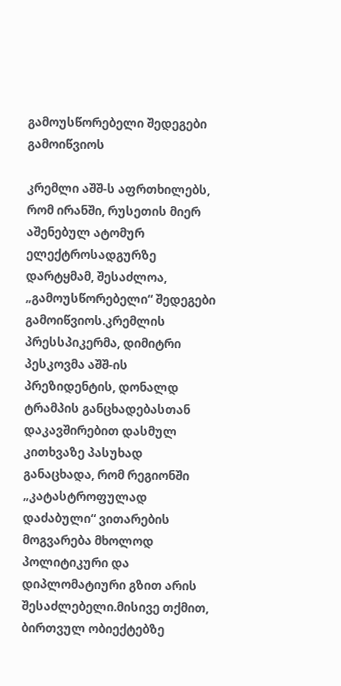გამოუსწორებელი შედეგები გამოიწვიოს

კრემლი აშშ-ს აფრთხილებს, რომ ირანში, რუსეთის მიერ აშენებულ ატომურ ელექტროსადგურზე დარტყმამ, შესაძლოა, „გამოუსწორებელი“ შედეგები გამოიწვიოს.კრემლის პრესსპიკერმა, დიმიტრი პესკოვმა აშშ-ის პრეზიდენტის, დონალდ ტრამპის განცხადებასთან დაკავშირებით დასმულ კითხვაზე პასუხად განაცხადა, რომ რეგიონში „კატასტროფულად დაძაბული“ ვითარების მოგვარება მხოლოდ პოლიტიკური და დიპლომატიური გზით არის შესაძლებელი.მისივე თქმით, ბირთვულ ობიექტებზე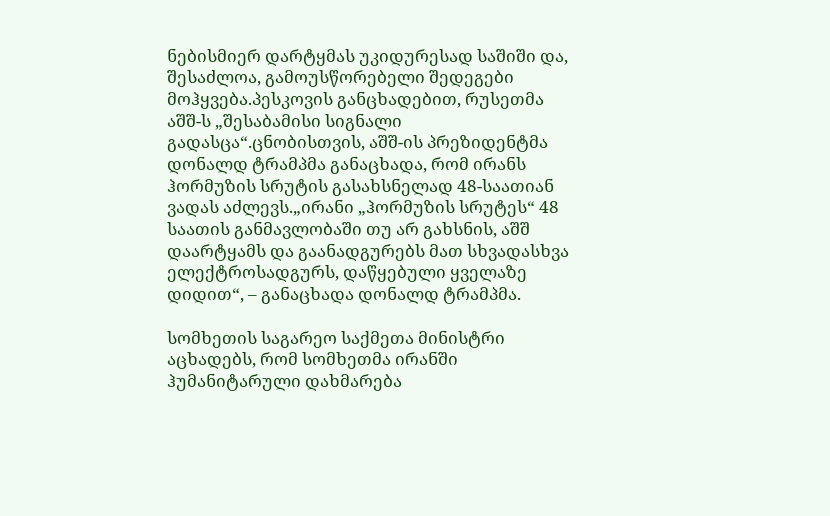ნებისმიერ დარტყმას უკიდურესად საშიში და, შესაძლოა, გამოუსწორებელი შედეგები მოჰყვება.პესკოვის განცხადებით, რუსეთმა აშშ-ს „შესაბამისი სიგნალი გადასცა“.ცნობისთვის, აშშ-ის პრეზიდენტმა დონალდ ტრამპმა განაცხადა, რომ ირანს ჰორმუზის სრუტის გასახსნელად 48-საათიან ვადას აძლევს.„ირანი „ჰორმუზის სრუტეს“ 48 საათის განმავლობაში თუ არ გახსნის, აშშ დაარტყამს და გაანადგურებს მათ სხვადასხვა ელექტროსადგურს, დაწყებული ყველაზე დიდით“, – განაცხადა დონალდ ტრამპმა.

სომხეთის საგარეო საქმეთა მინისტრი აცხადებს, რომ სომხეთმა ირანში ჰუმანიტარული დახმარება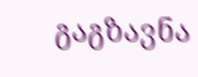გაგზავნა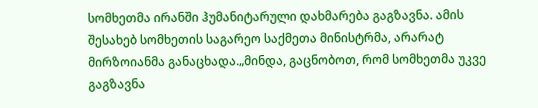სომხეთმა ირანში ჰუმანიტარული დახმარება გაგზავნა. ამის შესახებ სომხეთის საგარეო საქმეთა მინისტრმა, არარატ მირზოიანმა განაცხადა.„მინდა, გაცნობოთ, რომ სომხეთმა უკვე გაგზავნა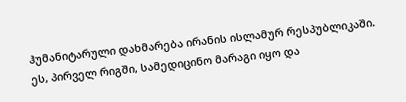ჰუმანიტარული დახმარება ირანის ისლამურ რესპუბლიკაში. ეს, პირველ რიგში, სამედიცინო მარაგი იყო და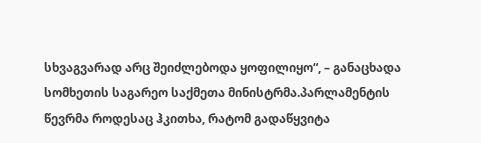სხვაგვარად არც შეიძლებოდა ყოფილიყო“, – განაცხადა სომხეთის საგარეო საქმეთა მინისტრმა.პარლამენტის წევრმა როდესაც ჰკითხა, რატომ გადაწყვიტა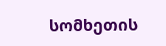სომხეთის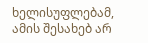ხელისუფლებამ, ამის შესახებ არ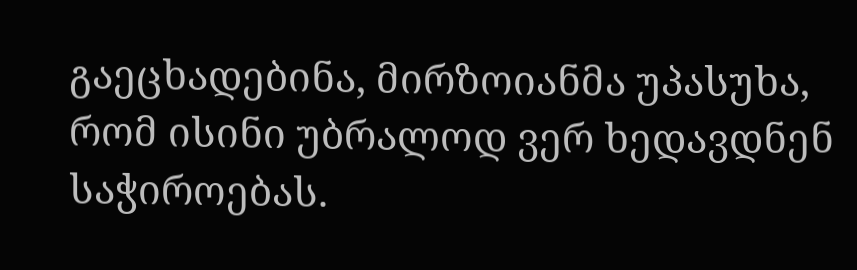გაეცხადებინა, მირზოიანმა უპასუხა, რომ ისინი უბრალოდ ვერ ხედავდნენ საჭიროებას.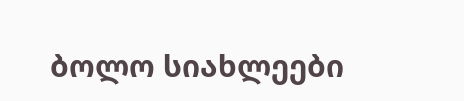ბოლო სიახლეები